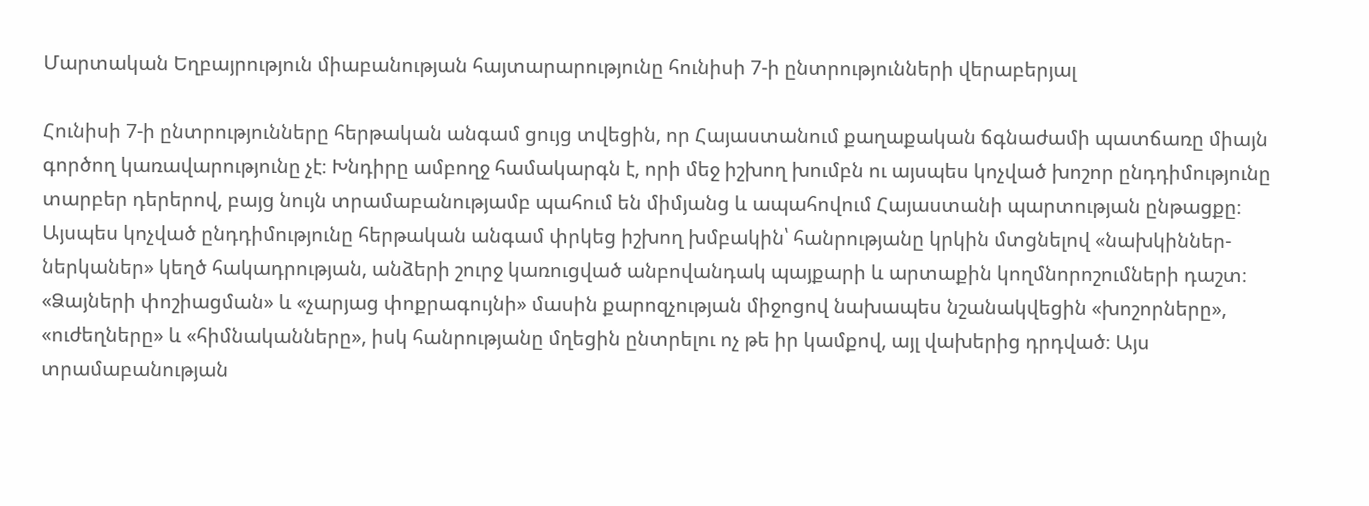Մարտական Եղբայրություն միաբանության հայտարարությունը հունիսի 7-ի ընտրությունների վերաբերյալ

Հունիսի 7-ի ընտրությունները հերթական անգամ ցույց տվեցին, որ Հայաստանում քաղաքական ճգնաժամի պատճառը միայն գործող կառավարությունը չէ։ Խնդիրը ամբողջ համակարգն է, որի մեջ իշխող խումբն ու այսպես կոչված խոշոր ընդդիմությունը տարբեր դերերով, բայց նույն տրամաբանությամբ պահում են միմյանց և ապահովում Հայաստանի պարտության ընթացքը։
Այսպես կոչված ընդդիմությունը հերթական անգամ փրկեց իշխող խմբակին՝ հանրությանը կրկին մտցնելով «նախկիններ-ներկաներ» կեղծ հակադրության, անձերի շուրջ կառուցված անբովանդակ պայքարի և արտաքին կողմնորոշումների դաշտ։ «Ձայների փոշիացման» և «չարյաց փոքրագույնի» մասին քարոզչության միջոցով նախապես նշանակվեցին «խոշորները», «ուժեղները» և «հիմնականները», իսկ հանրությանը մղեցին ընտրելու ոչ թե իր կամքով, այլ վախերից դրդված։ Այս տրամաբանության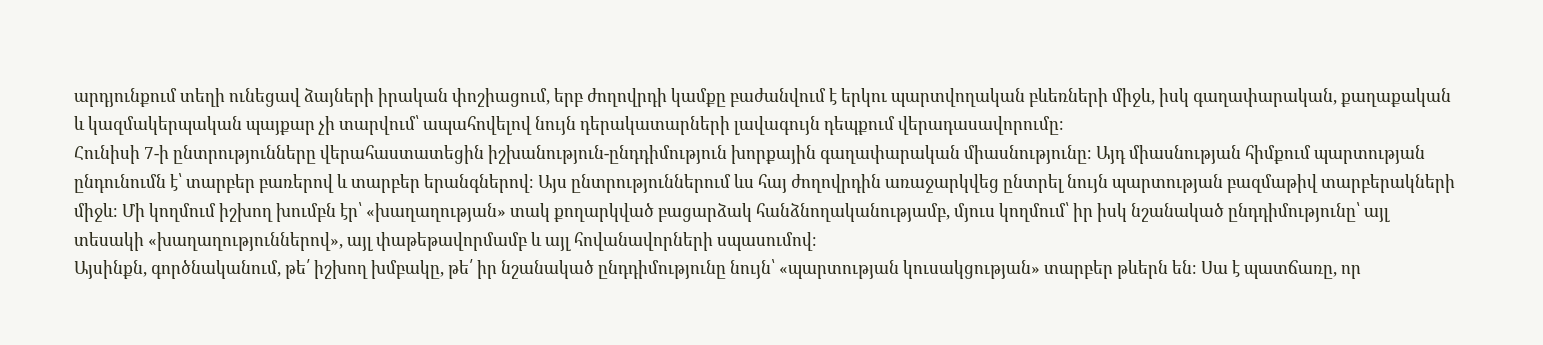արդյունքում տեղի ունեցավ ձայների իրական փոշիացում, երբ ժողովրդի կամքը բաժանվում է երկու պարտվողական բևեռների միջև, իսկ գաղափարական, քաղաքական և կազմակերպական պայքար չի տարվում՝ ապահովելով նույն դերակատարների լավագույն դեպքում վերադասավորումը։
Հունիսի 7-ի ընտրությունները վերահաստատեցին իշխանություն-ընդդիմություն խորքային գաղափարական միասնությունը։ Այդ միասնության հիմքում պարտության ընդունումն է՝ տարբեր բառերով և տարբեր երանգներով։ Այս ընտրություններում ևս հայ ժողովրդին առաջարկվեց ընտրել նույն պարտության բազմաթիվ տարբերակների միջև։ Մի կողմում իշխող խումբն էր՝ «խաղաղության» տակ քողարկված բացարձակ հանձնողականությամբ, մյուս կողմում՝ իր իսկ նշանակած ընդդիմությունը՝ այլ տեսակի «խաղաղություններով», այլ փաթեթավորմամբ և այլ հովանավորների սպասումով։
Այսինքն, գործնականում, թե՛ իշխող խմբակը, թե՛ իր նշանակած ընդդիմությունը նույն՝ «պարտության կուսակցության» տարբեր թևերն են։ Սա է պատճառը, որ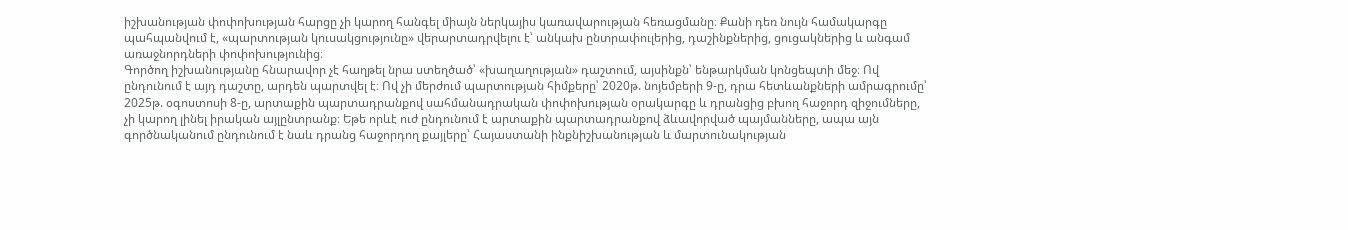իշխանության փոփոխության հարցը չի կարող հանգել միայն ներկայիս կառավարության հեռացմանը։ Քանի դեռ նույն համակարգը պահպանվում է, «պարտության կուսակցությունը» վերարտադրվելու է՝ անկախ ընտրափուլերից, դաշինքներից, ցուցակներից և անգամ առաջնորդների փոփոխությունից։
Գործող իշխանությանը հնարավոր չէ հաղթել նրա ստեղծած՝ «խաղաղության» դաշտում, այսինքն՝ ենթարկման կոնցեպտի մեջ։ Ով ընդունում է այդ դաշտը, արդեն պարտվել է։ Ով չի մերժում պարտության հիմքերը՝ 2020թ. նոյեմբերի 9-ը, դրա հետևանքների ամրագրումը՝ 2025թ. օգոստոսի 8-ը, արտաքին պարտադրանքով սահմանադրական փոփոխության օրակարգը և դրանցից բխող հաջորդ զիջումները, չի կարող լինել իրական այլընտրանք։ Եթե որևէ ուժ ընդունում է արտաքին պարտադրանքով ձևավորված պայմանները, ապա այն գործնականում ընդունում է նաև դրանց հաջորդող քայլերը՝ Հայաստանի ինքնիշխանության և մարտունակության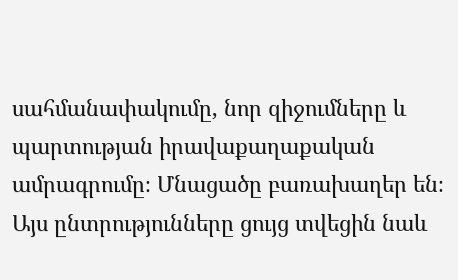սահմանափակումը, նոր զիջումները և պարտության իրավաքաղաքական ամրագրումը։ Մնացածը բառախաղեր են։
Այս ընտրությունները ցույց տվեցին նաև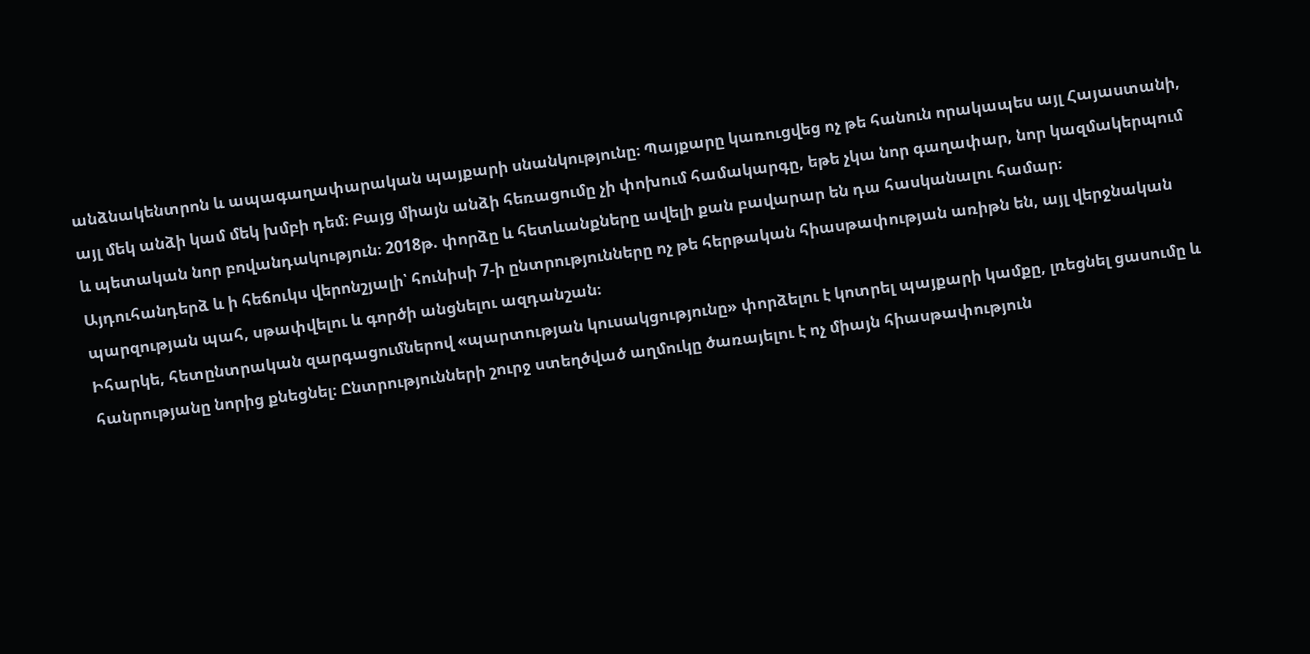անձնակենտրոն և ապագաղափարական պայքարի սնանկությունը։ Պայքարը կառուցվեց ոչ թե հանուն որակապես այլ Հայաստանի, այլ մեկ անձի կամ մեկ խմբի դեմ։ Բայց միայն անձի հեռացումը չի փոխում համակարգը, եթե չկա նոր գաղափար, նոր կազմակերպում և պետական նոր բովանդակություն։ 2018թ. փորձը և հետևանքները ավելի քան բավարար են դա հասկանալու համար։
Այդուհանդերձ և ի հեճուկս վերոնշյալի՝ հունիսի 7-ի ընտրությունները ոչ թե հերթական հիասթափության առիթն են, այլ վերջնական պարզության պահ, սթափվելու և գործի անցնելու ազդանշան։
Իհարկե, հետընտրական զարգացումներով «պարտության կուսակցությունը» փորձելու է կոտրել պայքարի կամքը, լռեցնել ցասումը և հանրությանը նորից քնեցնել։ Ընտրությունների շուրջ ստեղծված աղմուկը ծառայելու է ոչ միայն հիասթափություն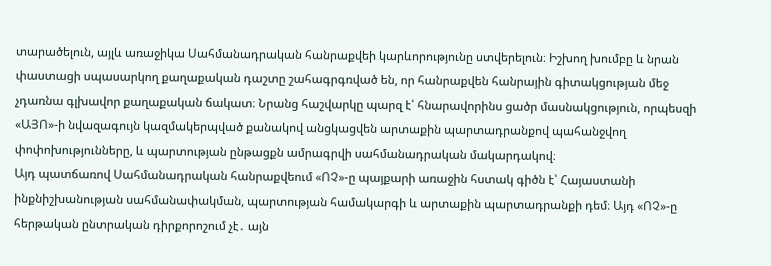տարածելուն, այլև առաջիկա Սահմանադրական հանրաքվեի կարևորությունը ստվերելուն։ Իշխող խումբը և նրան փաստացի սպասարկող քաղաքական դաշտը շահագրգռված են, որ հանրաքվեն հանրային գիտակցության մեջ չդառնա գլխավոր քաղաքական ճակատ։ Նրանց հաշվարկը պարզ է՝ հնարավորինս ցածր մասնակցություն, որպեսզի «ԱՅՈ»-ի նվազագույն կազմակերպված քանակով անցկացվեն արտաքին պարտադրանքով պահանջվող փոփոխությունները, և պարտության ընթացքն ամրագրվի սահմանադրական մակարդակով։
Այդ պատճառով Սահմանադրական հանրաքվեում «ՈՉ»-ը պայքարի առաջին հստակ գիծն է՝ Հայաստանի ինքնիշխանության սահմանափակման, պարտության համակարգի և արտաքին պարտադրանքի դեմ։ Այդ «ՈՉ»-ը հերթական ընտրական դիրքորոշում չէ․ այն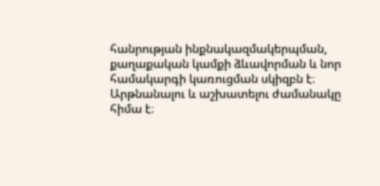հանրության ինքնակազմակերպման, քաղաքական կամքի ձևավորման և նոր համակարգի կառուցման սկիզբն է։
Արթնանալու և աշխատելու ժամանակը հիմա է։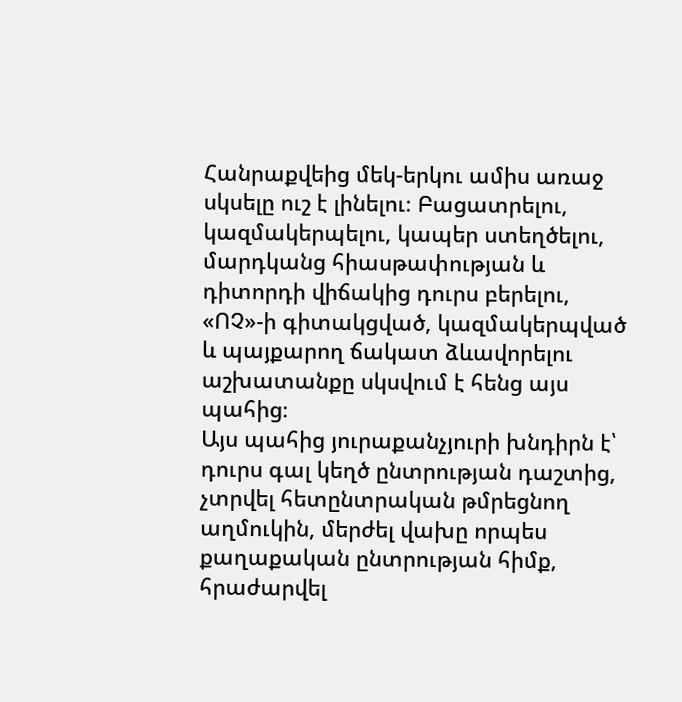Հանրաքվեից մեկ-երկու ամիս առաջ սկսելը ուշ է լինելու։ Բացատրելու, կազմակերպելու, կապեր ստեղծելու, մարդկանց հիասթափության և դիտորդի վիճակից դուրս բերելու, «ՈՉ»-ի գիտակցված, կազմակերպված և պայքարող ճակատ ձևավորելու աշխատանքը սկսվում է հենց այս պահից։
Այս պահից յուրաքանչյուրի խնդիրն է՝ դուրս գալ կեղծ ընտրության դաշտից, չտրվել հետընտրական թմրեցնող աղմուկին, մերժել վախը որպես քաղաքական ընտրության հիմք, հրաժարվել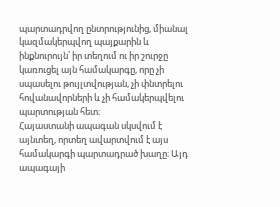պարտադրվող ընտրությունից, միանալ կազմակերպվող պայքարին և ինքնուրույն՝ իր տեղում ու իր շուրջը կառուցել այն համակարգը, որը չի սպասելու թույլտվության, չի փնտրելու հովանավորների և չի համակերպվելու պարտության հետ։
Հայաստանի ապագան սկսվում է այնտեղ, որտեղ ավարտվում է այս համակարգի պարտադրած խաղը։ Այդ ապագայի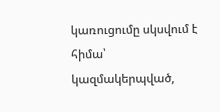կառուցումը սկսվում է հիմա՝ կազմակերպված,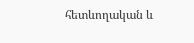հետևողական և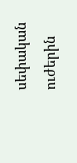սեփական ուժերին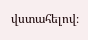վստահելով։